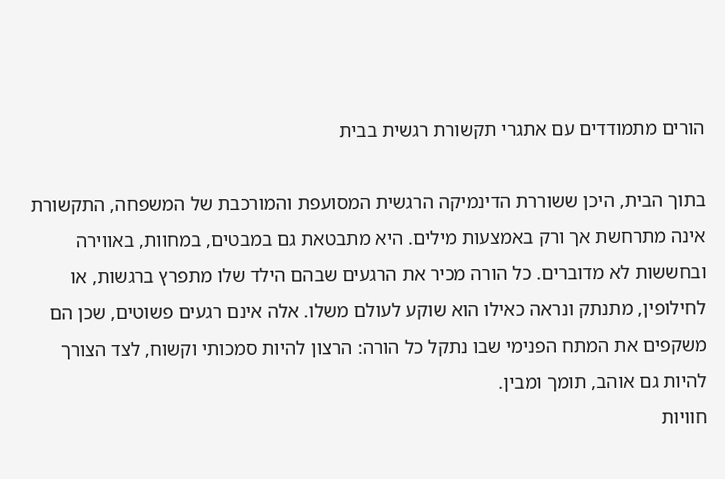הורים מתמודדים עם אתגרי תקשורת רגשית בבית

בתוך הבית, היכן ששוררת הדינמיקה הרגשית המסועפת והמורכבת של המשפחה, התקשורת אינה מתרחשת אך ורק באמצעות מילים. היא מתבטאת גם במבטים, במחוות, באווירה ובחששות לא מדוברים. כל הורה מכיר את הרגעים שבהם הילד שלו מתפרץ ברגשות, או לחילופין, מתנתק ונראה כאילו הוא שוקע לעולם משלו. אלה אינם רגעים פשוטים, שכן הם משקפים את המתח הפנימי שבו נתקל כל הורה: הרצון להיות סמכותי וקשוח, לצד הצורך להיות גם אוהב, תומך ומבין.
חוויות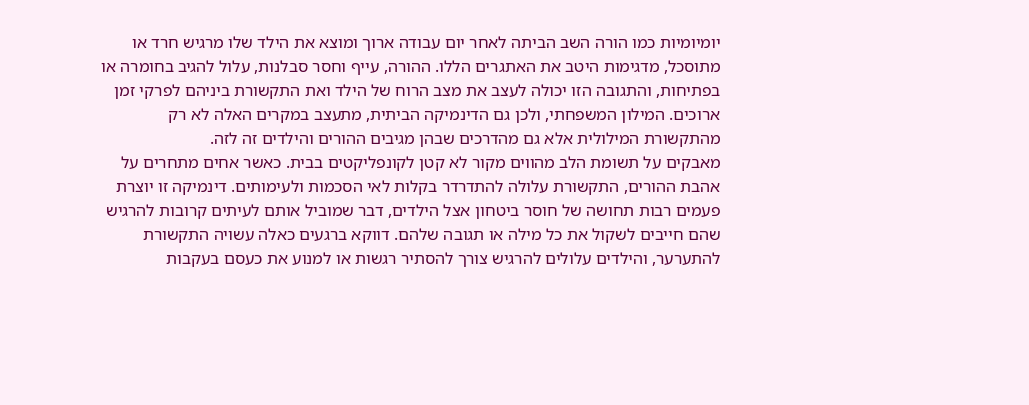יומיומיות כמו הורה השב הביתה לאחר יום עבודה ארוך ומוצא את הילד שלו מרגיש חרד או מתוסכל, מדגימות היטב את האתגרים הללו. ההורה, עייף וחסר סבלנות, עלול להגיב בחומרה או בפתיחות, והתגובה הזו יכולה לעצב את מצב הרוח של הילד ואת התקשורת ביניהם לפרקי זמן ארוכים. המילון המשפחתי, ולכן גם הדינמיקה הביתית, מתעצב במקרים האלה לא רק מהתקשורת המילולית אלא גם מהדרכים שבהן מגיבים ההורים והילדים זה לזה.
מאבקים על תשומת הלב מהווים מקור לא קטן לקונפליקטים בבית. כאשר אחים מתחרים על אהבת ההורים, התקשורת עלולה להתדרדר בקלות לאי הסכמות ולעימותים. דינמיקה זו יוצרת פעמים רבות תחושה של חוסר ביטחון אצל הילדים, דבר שמוביל אותם לעיתים קרובות להרגיש שהם חייבים לשקול את כל מילה או תגובה שלהם. דווקא ברגעים כאלה עשויה התקשורת להתערער, והילדים עלולים להרגיש צורך להסתיר רגשות או למנוע את כעסם בעקבות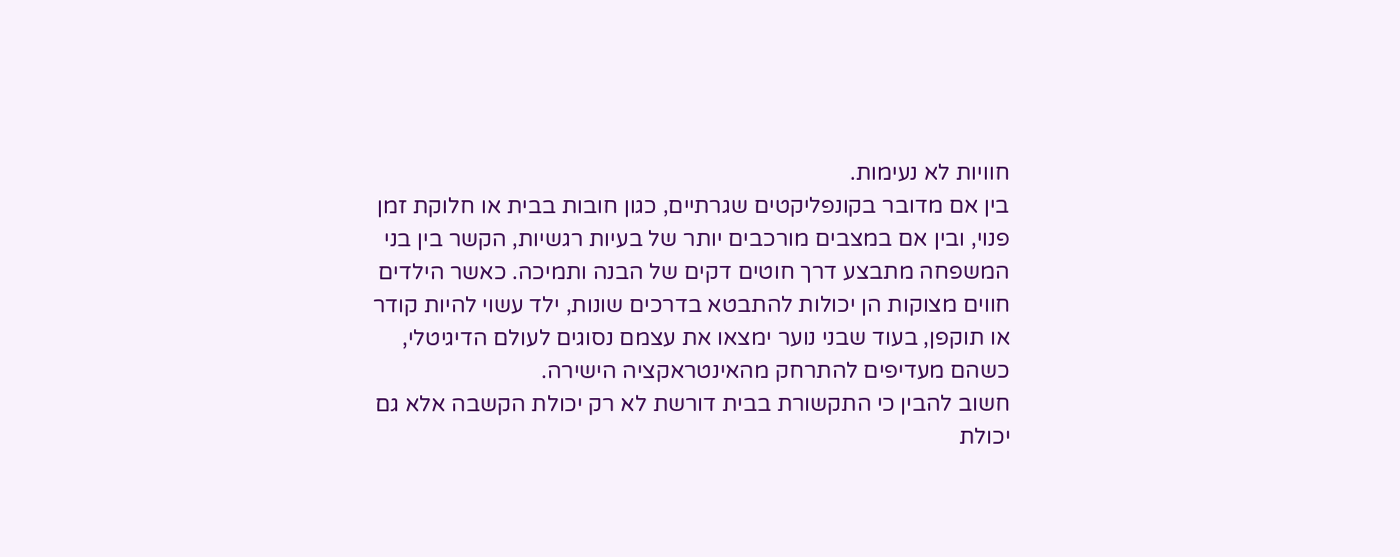חוויות לא נעימות.
בין אם מדובר בקונפליקטים שגרתיים, כגון חובות בבית או חלוקת זמן פנוי, ובין אם במצבים מורכבים יותר של בעיות רגשיות, הקשר בין בני המשפחה מתבצע דרך חוטים דקים של הבנה ותמיכה. כאשר הילדים חווים מצוקות הן יכולות להתבטא בדרכים שונות, ילד עשוי להיות קודר או תוקפן, בעוד שבני נוער ימצאו את עצמם נסוגים לעולם הדיגיטלי, כשהם מעדיפים להתרחק מהאינטראקציה הישירה.
חשוב להבין כי התקשורת בבית דורשת לא רק יכולת הקשבה אלא גם יכולת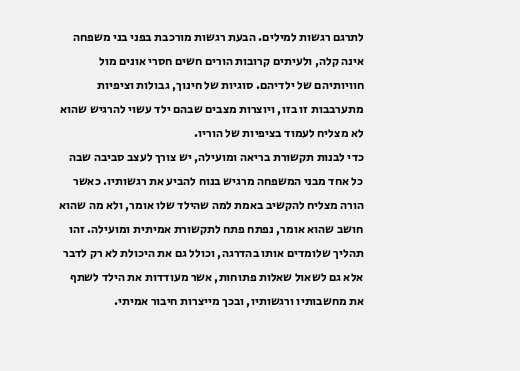לתרגם רגשות למילים. הבעת רגשות מורכבת בפני בני משפחה אינה קלה, ולעיתים קרובות הורים חשים חסרי אונים מול חוויותיהם של ילדיהם. סוגיות של חינוך, גבולות וציפיות מתערבבות זו בזו, ויוצרות מצבים שבהם ילד עשוי להרגיש שהוא לא מצליח לעמוד בציפיות של הוריו.
כדי לבנות תקשורת בריאה ומועילה, יש צורך לעצב סביבה שבה כל אחד מבני המשפחה מרגיש בנוח להביע את רגשותיו. כאשר הורה מצליח להקשיב באמת למה שהילד שלו אומר, ולא מה שהוא חושב שהוא אומר, נפתח פתח לתקשורת אמיתית ומועילה. זהו תהליך שלומדים אותו בהדרגה, וכולל גם את היכולת לא רק לדבר אלא גם לשאול שאלות פתוחות, אשר מעודדות את הילד לשתף את מחשבותיו ורגשותיו, ובכך מייצרות חיבור אמיתי.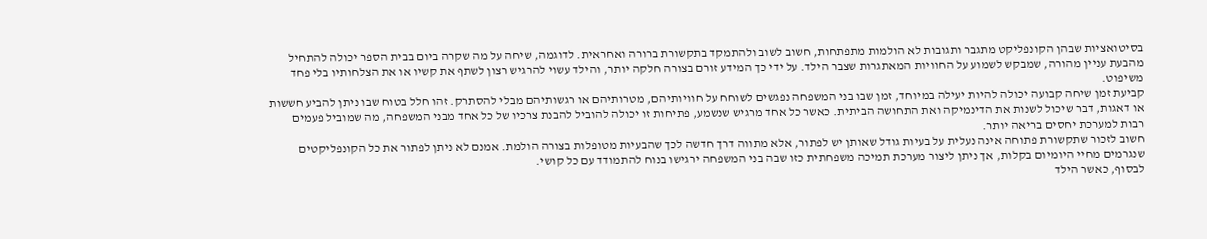בסיטואציות שבהן הקונפליקט מתגבר ותגובות לא הולמות מתפתחות, חשוב לשוב ולהתמקד בתקשורת ברורה ואחראית. לדוגמה, שיחה על מה שקרה ביום בבית הספר יכולה להתחיל מהבעת עניין מהורה, שמבקש לשמוע על החוויות המאתגרות שצבר הילד. על ידי כך המידע זורם בצורה חלקה יותר, והילד עשוי להרגיש רצון לשתף את קשיו או את הצלחותיו בלי פחד משיפוט.
קביעת זמן שיחה קבועה יכולה להיות יעילה במיוחד, זמן שבו בני המשפחה נפגשים לשוחח על חוויותיהם, מטרותיהם או רגשותיהם מבלי להסתרק. זהו חלל בטוח שבו ניתן להביע חששות או דאגות, דבר שיכול לשנות את הדינמיקה ואת התחושה הביתית. כאשר כל אחד מרגיש שנשמע, פתיחות זו יכולה להוביל להבנת צרכיו של כל אחד מבני המשפחה, מה שמוביל פעמים רבות למערכת יחסים בריאה יותר.
חשוב לזכור שתקשורת פתוחה אינה נעלית על בעיות גודל שאותן יש לפתור, אלא מתווה דרך חדשה לכך שהבעיות מטופלות בצורה הולמת. אמנם לא ניתן לפתור את כל הקונפליקטים שנגרמים מחיי היומיום בקלות, אך ניתן ליצור מערכת תמיכה משפחתית כזו שבה בני המשפחה ירגישו בנוח להתמודד עם כל קושי.
לבסוף, כאשר הילד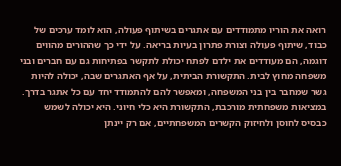רואה את הוריו מתמודדים עם אתגרים בשיתוף פעולה, הוא לומד ערכים של כבוד, שיתוף פעולה וצורת פתרון בעיות בריאה. על ידי כך שההורים מהווים דוגמה, הם מעודדים את ילדם לפתח יכולת לתקשר בפתיחות גם עם חברים ובני משפחה מחוץ לבית. התקשורת הביתית, על אף האתגרים שבה, יכולה להיות גשר שמחבר בין בני המשפחה, ומאפשר להם להתמודד יחד עם כל אתגר בדרך.
במציאות משפחתית מורכבת, התקשורת היא כלי חיוני. היא יכולה לשמש כבסיס לחוסן ולחיזוק הקשרים המשפחתיים, אם רק יינתן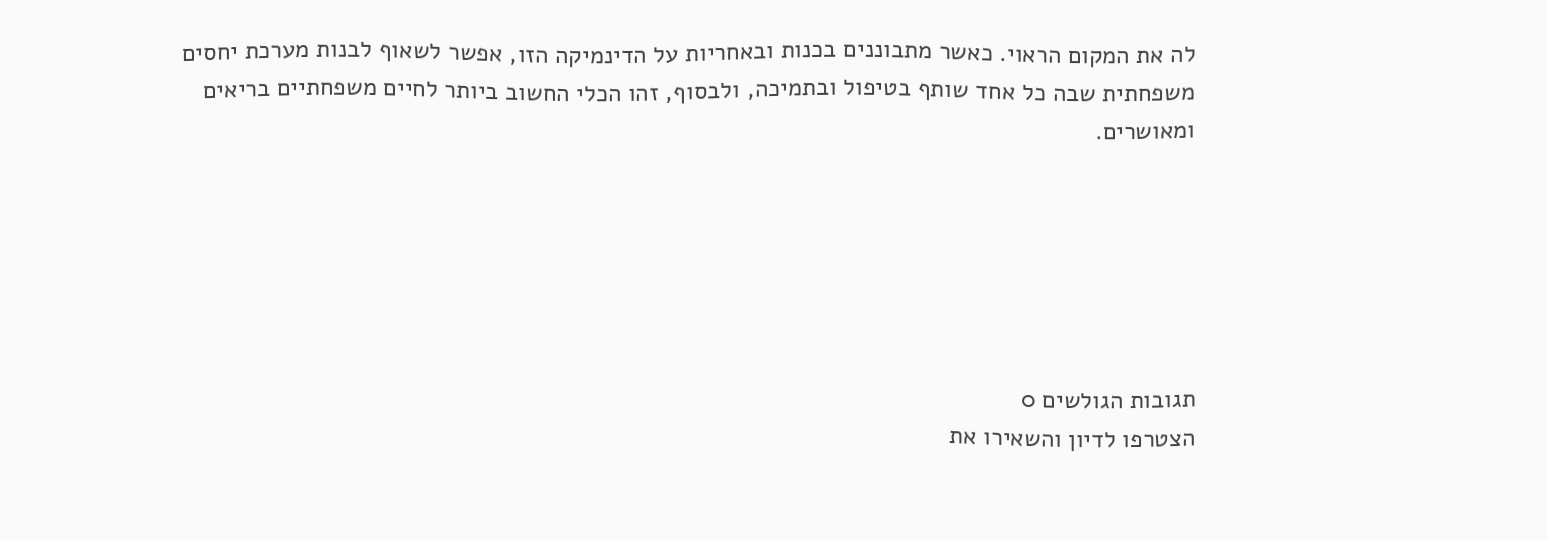לה את המקום הראוי. כאשר מתבוננים בכנות ובאחריות על הדינמיקה הזו, אפשר לשאוף לבנות מערכת יחסים משפחתית שבה כל אחד שותף בטיפול ובתמיכה, ולבסוף, זהו הכלי החשוב ביותר לחיים משפחתיים בריאים ומאושרים.






תגובות הגולשים 0
הצטרפו לדיון והשאירו את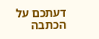דעתכם על הכתבה